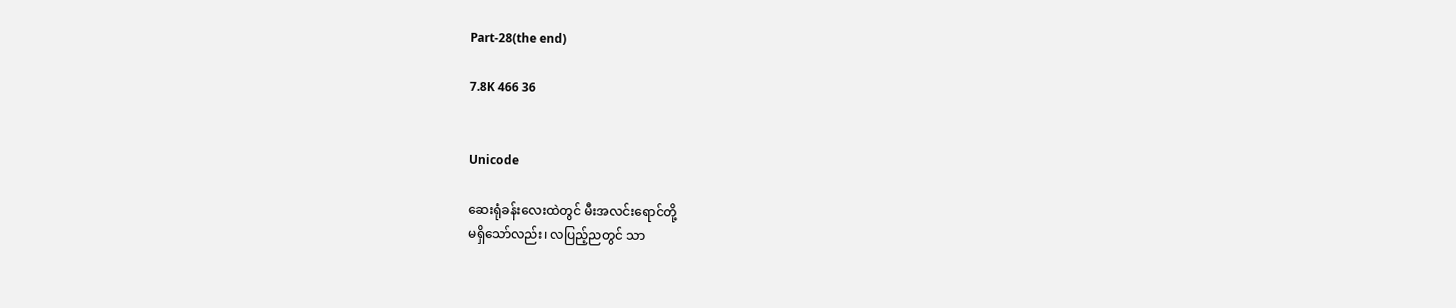Part-28(the end)

7.8K 466 36


Unicode

ဆေးရုံခန်းလေးထဲတွင် မီးအလင်းရောင်တို့
မရှိသော်လည်း၊ လပြည့်ညတွင် သာ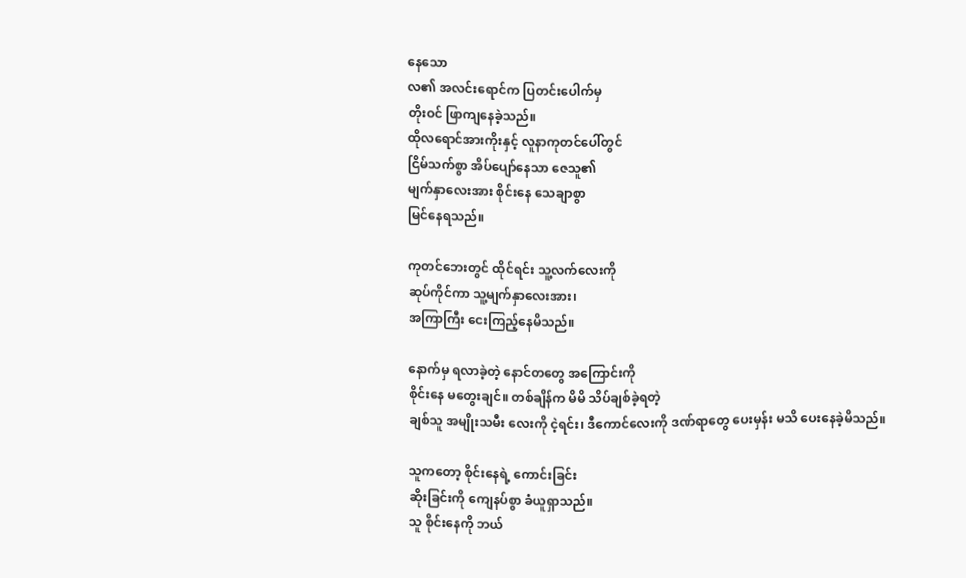နေသော
လ၏ အလင်းရောင်က ပြတင်းပေါက်မှ
တိုးဝင် ဖြာကျနေခဲ့သည်။
ထိုလရောင်အားကိုးနှင့် လူနာကုတင်ပေါ်တွင်
ငြိမ်သက်စွာ အိပ်ပျော်နေသာ ဇေသူ၏
မျက်နှာလေးအား စိုင်းနေ သေချာစွာ
မြင်နေရသည်။

ကုတင်ဘေးတွင် ထိုင်ရင်း သူ့လက်လေးကို
ဆုပ်ကိုင်ကာ သူ့မျက်နှာလေးအား၊
အကြာကြီး ငေးကြည့်နေမိသည်။

နောက်မှ ရလာခဲ့တဲ့ နောင်တတွေ အကြောင်းကို
စိုင်းနေ မတွေးချင်။ တစ်ချိန်က မိမိ သိပ်ချစ်ခဲ့ရတဲ့
ချစ်သူ အမျိုးသမီး လေးကို ငဲ့ရင်း၊ ဒီကောင်လေးကို ဒဏ်ရာတွေ ပေးမှန်း မသိ ပေးနေခဲ့မိသည်။

သူကတော့ စိုင်းနေရဲ့ ကောင်းခြင်း
ဆိုးခြင်းကို ကျေနပ်စွာ ခံယူရှာသည်။
သူ စိုင်းနေကို ဘယ်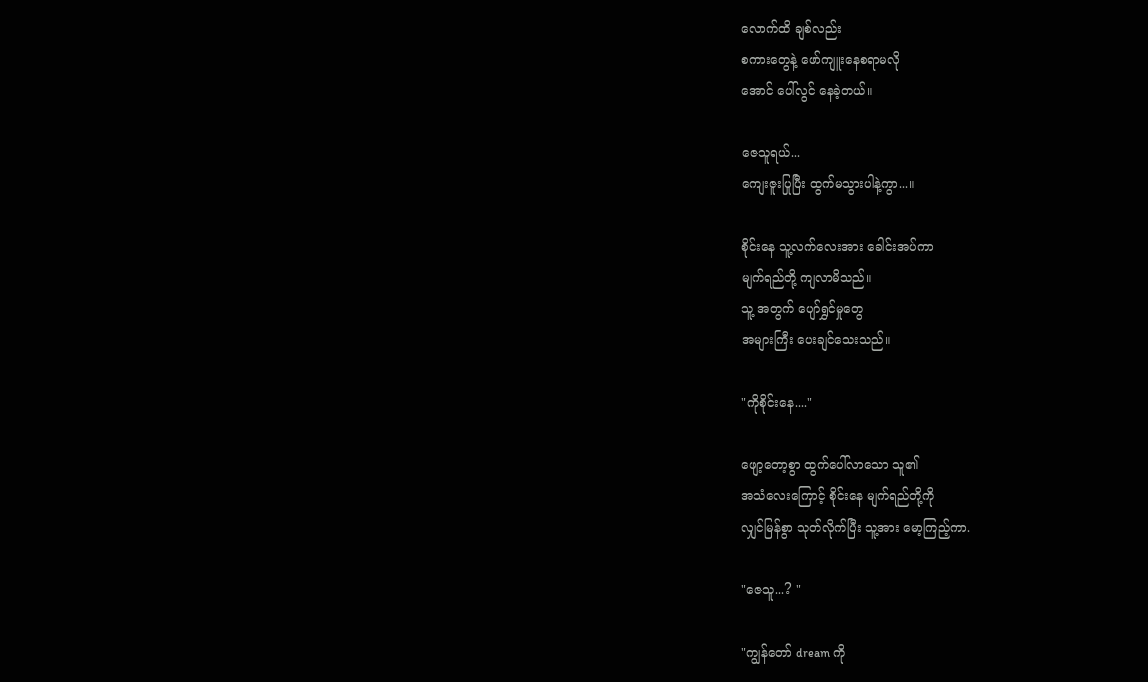လောက်ထိ ချစ်လည်း
စကားတွေနဲ့ ဖော်ကျူးနေစရာမလို
အောင် ပေါ်လွင် နေခဲ့တယ်။

ဇေသူရယ်...
ကျေးဇူးပြုပြီး ထွက်မသွားပါနဲ့ကွာ...။

စိုင်းနေ သူ့လက်လေးအား ခေါင်းအပ်ကာ
မျက်ရည်တို့ ကျလာမိသည်။
သူ့ အတွက် ပျော်ရွှင်မှုတွေ
အများကြီး ပေးချင်သေးသည်။

"ကိုစိုင်းနေ...."

ဖျော့တော့စွာ ထွက်ပေါ်လာသော သူ၏
အသံလေးကြောင့် စိုင်းနေ မျက်ရည်တို့ကို
လျှင်မြန်စွာ သုတ်လိုက်ပြီး သူ့အား မော့ကြည့်ကာ.

"ဇေသူ...? "

"ကျွန်တော် dream ကို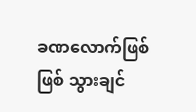ခဏလောက်ဖြစ်ဖြစ် သွားချင်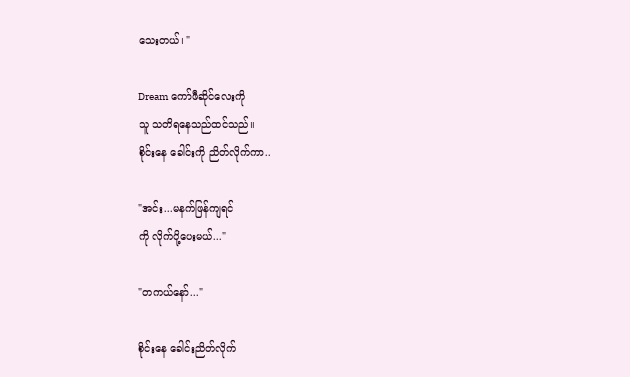သေးတယ်၊ "

Dream ကော်ဖီဆိုင်လေးကို
သူ သတိရနေသည်ထင်သည်။
စိုင်းနေ ခေါင်းကို ညိတ်လိုက်ကာ..

"အင်း...မနက်ဖြန်ကျရင်
ကို လိုက်ပို့ပေးမယ်..."

"တကယ်နော်..."

စိုင်းနေ ခေါင်းညိတ်လိုက်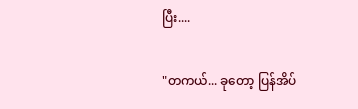ပြီး....

"တကယ်... ခုတော့ ပြန်အိပ်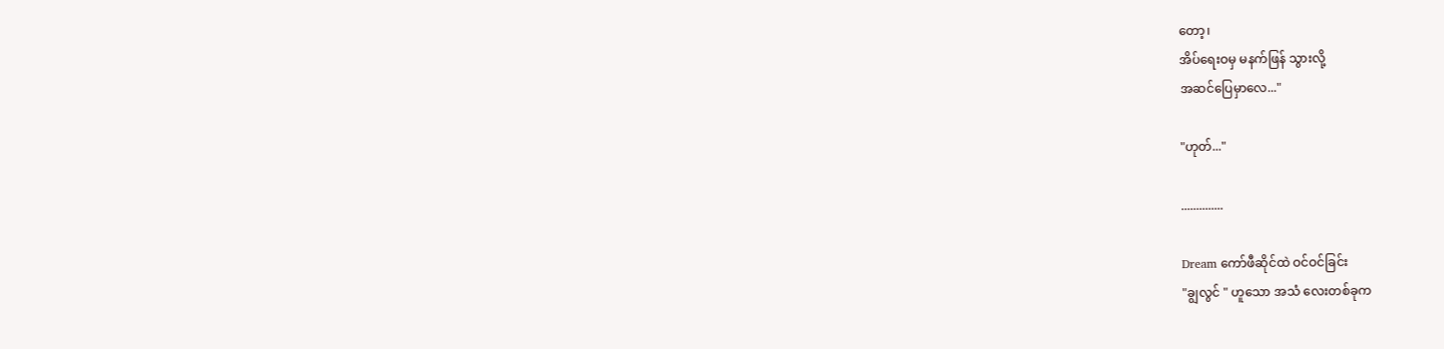တော့၊
အိပ်ရေးဝမှ မနက်ဖြန် သွားလို့
အဆင်ပြေမှာလေ..."

"ဟုတ်..."

..............

Dream ကော်ဖီဆိုင်ထဲ ဝင်ဝင်ခြင်း
"ချွလွင် " ဟူသော အသံ လေးတစ်ခုက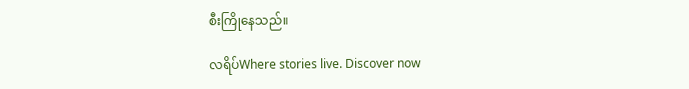စီးကြိုနေသည်။

လရိပ်Where stories live. Discover now